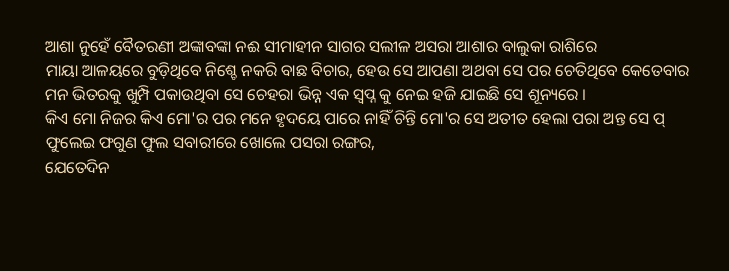ଆଶା ନୁହେଁ ବୈତରଣୀ ଅଙ୍କାବଙ୍କା ନଈ ସୀମାହୀନ ସାଗର ସଲୀଳ ଅସରା ଆଶାର ବାଲୁକା ରାଶିରେ
ମାୟା ଆଳୟରେ ବୁଡ଼ିଥିବେ ନିଶ୍ଚେ ନକରି ବାଛ ବିଚାର, ହେଉ ସେ ଆପଣା ଅଥବା ସେ ପର ଚେତିଥିବେ କେତେବାର
ମନ ଭିତରକୁ ଖୁମ୍ପି ପକାଉଥିବା ସେ ଚେହରା ଭିନ୍ନ ଏକ ସ୍ୱପ୍ନ କୁ ନେଇ ହଜି ଯାଇଛି ସେ ଶୂନ୍ୟରେ ।
କିଏ ମୋ ନିଜର କିଏ ମୋ'ର ପର ମନେ ହୃଦୟେ ପାରେ ନାହିଁ ଚିନ୍ତି ମୋ'ର ସେ ଅତୀତ ହେଲା ପରା ଅନ୍ତ ସେ ପ୍
ଫୁଲେଇ ଫଗୁଣ ଫୁଲ ସବାରୀରେ ଖୋଲେ ପସରା ରଙ୍ଗର,
ଯେତେଦିନ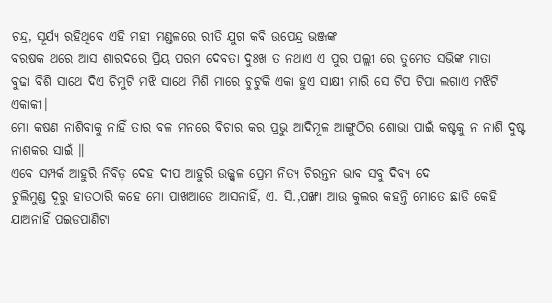ଚନ୍ଦ୍ର, ସୂର୍ଯ୍ୟ ରହିଥିବେ ଏହି ମହୀ ମଣ୍ଡଳରେ ରୀତି ଯୁଗ କବି ଉପେନ୍ଦ୍ର ଭଞ୍ଜଙ୍କ
ବରଷକ ଥରେ ଆସ ଶାରଦରେ ପ୍ରିୟ ପରମ ଦେବତା ଦୁଃଖ ତ ନଥାଏ ଏ ପୁର ପଲ୍ଲୀ ରେ ତୁମେତ ସଭିଙ୍କ ମାତା
ବୁଢା ବିଶି ସାଥେ ଦିଏ ଚିମୁଟି ମଝି ସାଥେ ମିଶି ମାରେ ଚୁଟୁକି ଏକା ହୁଏ ସାକ୍ଷୀ ମାରି ସେ ଟିପ ଟିପା ଲଗାଏ ମଝିଟି ଏକାକୀ।
ମୋ କଷଣ ନାଶିବାକୁ ନାହିଁ ତାର ବଳ ମନରେ ବିଚାର କର ପ୍ରଭୁ ଆଦିମୂଳ ଆଙ୍ଗୁଠିର ଶୋଭା ପାଇଁ କଷ୍ଟକୁ ନ ନାଶି ଦୁଷ୍ଟ ନାଶକର ସାଇଁ ॥
ଏବେ ସମ୍ପର୍କ ଆହୁରି ନିବିଡ଼ ଦେହ ଦୀପ ଆହୁରି ଉଜ୍ଜ୍ୱଳ ପ୍ରେମ ନିତ୍ୟ ଚିରନ୍ତନ ଭାବ ସବୁ ଦିବ୍ୟ ଦେ
ଚୁଲିମୁଣ୍ଡ ଦୂରୁ ହାତଠାରି କହେ ମୋ ପାଖଆଡେ ଆସନାହିଁ, ଏ. ସି.,ପଙ୍ଖା ଆଉ କୁଲର କହନ୍ତି ମୋତେ ଛାଡି କେହି ଯାଅନାହିଁ ପଇଡପାଣିଟା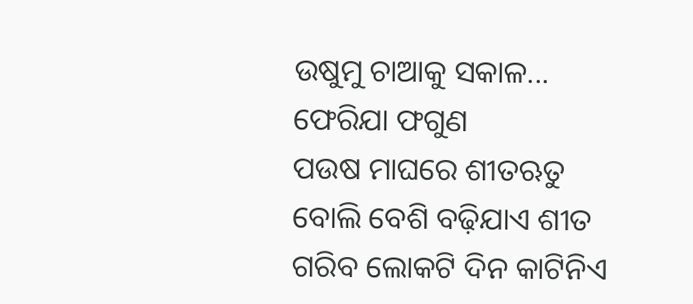ଉଷୁମୁ ଚାଆକୁ ସକାଳ...
ଫେରିଯା ଫଗୁଣ
ପଉଷ ମାଘରେ ଶୀତଋତୁ ବୋଲି ବେଶି ବଢ଼ିଯାଏ ଶୀତ ଗରିବ ଲୋକଟି ଦିନ କାଟିନିଏ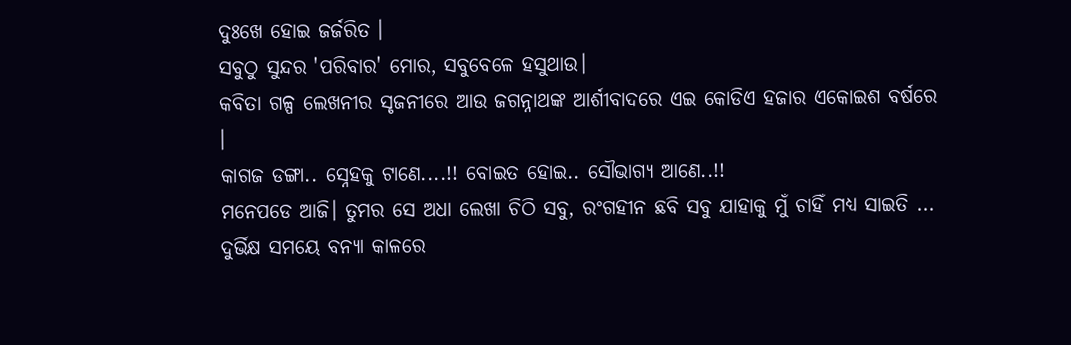ଦୁଃଖେ ହୋଇ ଜର୍ଜରିତ ।
ସବୁଠୁ ସୁନ୍ଦର 'ପରିବାର' ମୋର, ସବୁବେଳେ ହସୁଥାଉ।
କବିତା ଗଳ୍ପ ଲେଖନୀର ସୃଜନୀରେ ଆଉ ଜଗନ୍ନାଥଙ୍କ ଆର୍ଶୀବାଦରେ ଏଇ କୋଡିଏ ହଜାର ଏକୋଇଶ ବର୍ଷରେ ।
କାଗଜ ଡଙ୍ଗା.. ସ୍ନେହକୁ ଟାଣେ....!! ବୋଇତ ହୋଇ.. ସୌଭାଗ୍ୟ ଆଣେ..!!
ମନେପଡେ ଆଜି। ତୁମର ସେ ଅଧା ଲେଖା ଚିଠି ସବୁ, ରଂଗହୀନ ଛବି ସବୁ ଯାହାକୁ ମୁଁ ଚାହିଁ ମଧ୍ୟ ସାଇତି ...
ଦୁର୍ଭିକ୍ଷ ସମୟେ ବନ୍ୟା କାଳରେ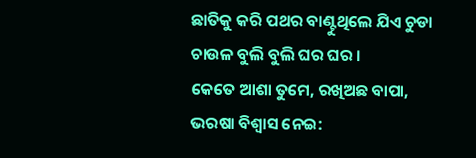ଛାତିକୁ କରି ପଥର ବାଣ୍ଟୁଥିଲେ ଯିଏ ଚୁଡା ଚାଉଳ ବୁଲି ବୁଲି ଘର ଘର ।
କେତେ ଆଶା ତୁମେ, ରଖିଅଛ ବାପା, ଭରଷା ବିଶ୍ୱାସ ନେଇ: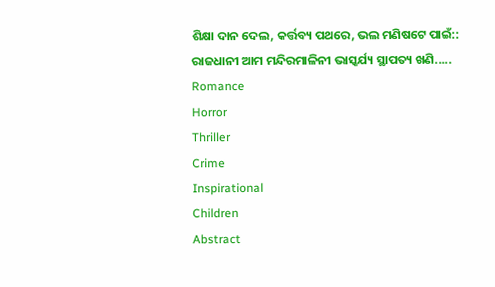ଶିକ୍ଷା ଦାନ ଦେଲ, କର୍ତ୍ତବ୍ୟ ପଥରେ, ଭଲ ମଣିଷଟେ ପାଇଁ::
ରାଜଧାନୀ ଆମ ମନ୍ଦିରମାଳିନୀ ଭାସ୍କର୍ଯ୍ୟ ସ୍ଥାପତ୍ୟ ଖଣି.....
Romance
Horror
Thriller
Crime
Inspirational
Children
Abstract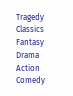Tragedy
Classics
Fantasy
Drama
Action
Comedy